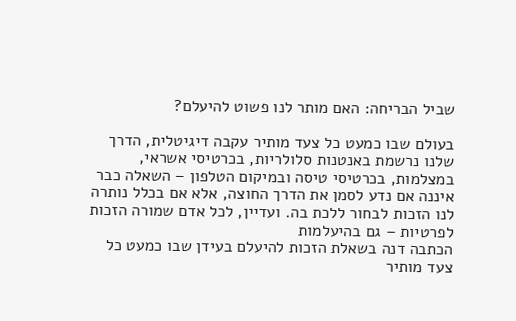שביל הבריחה: האם מותר לנו פשוט להיעלם?

בעולם שבו כמעט כל צעד מותיר עקבה דיגיטלית, הדרך שלנו נרשמת באנטנות סלולריות, בכרטיסי אשראי, במצלמות, בכרטיסי טיסה ובמיקום הטלפון – השאלה כבר איננה אם נדע לסמן את הדרך החוצה, אלא אם בכלל נותרה לנו הזכות לבחור ללכת בה. ועדיין, לכל אדם שמורה הזכות לפרטיות – גם בהיעלמות
הכתבה דנה בשאלת הזכות להיעלם בעידן שבו כמעט כל צעד מותיר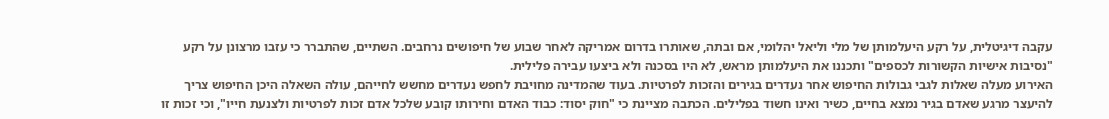עקבה דיגיטלית, על רקע היעלמותן של מלי וליאל יהלומי, אם ובתה, שאותרו בדרום אמריקה לאחר שבוע של חיפושים נרחבים. השתיים, שהתברר כי עזבו מרצונן על רקע "נסיבות אישיות הקשורות לכספים" ותכננו את היעלמותן מראש, לא היו בסכנה ולא ביצעו עבירה פלילית.
האירוע מעלה שאלות לגבי גבולות החיפוש אחר נעדרים בגירים והזכות לפרטיות. בעוד שהמדינה מחויבת לחפש נעדרים מחשש לחייהם, עולה השאלה היכן החיפוש צריך להיעצר מרגע שאדם בגיר נמצא בחיים, כשיר ואינו חשוד בפלילים. הכתבה מציינת כי "חוק יסוד: כבוד האדם וחירותו קובע שלכל אדם זכות לפרטיות ולצנעת חייו", וכי זכות זו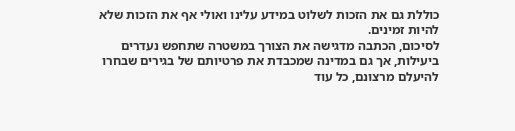כוללת גם את הזכות לשלוט במידע עלינו ואולי אף את הזכות שלא להיות זמינים.
לסיכום, הכתבה מדגישה את הצורך במשטרה שתחפש נעדרים ביעילות, אך גם במדינה שמכבדת את פרטיותם של בגירים שבחרו להיעלם מרצונם, כל עוד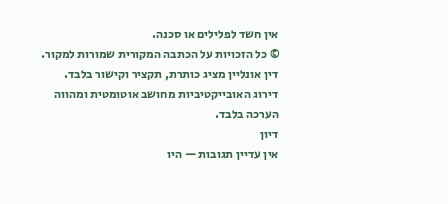אין חשד לפלילים או סכנה.
© כל הזכויות על הכתבה המקורית שמורות למקור. דין אונליין מציג כותרת, תקציר וקישור בלבד. דירוג האובייקטיביות מחושב אוטומטית ומהווה הערכה בלבד.
דיון
אין עדיין תגובות — היו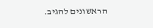הראשונים להגיב.